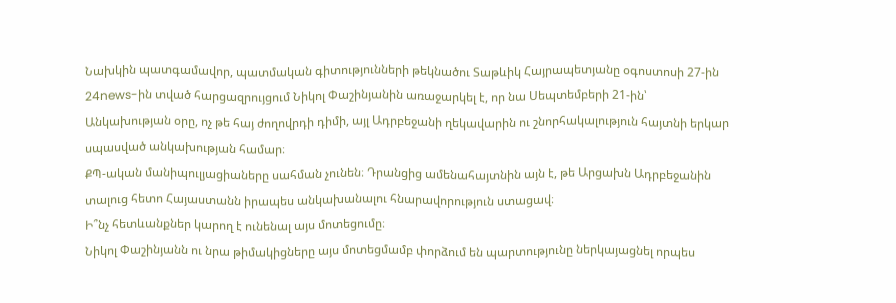Նախկին պատգամավոր, պատմական գիտությունների թեկնածու Տաթևիկ Հայրապետյանը օգոստոսի 27-ին 24news-ին տված հարցազրույցում Նիկոլ Փաշինյանին առաջարկել է, որ նա Սեպտեմբերի 21-ին՝ Անկախության օրը, ոչ թե հայ ժողովրդի դիմի, այլ Ադրբեջանի ղեկավարին ու շնորհակալություն հայտնի երկար սպասված անկախության համար։
ՔՊ-ական մանիպուլյացիաները սահման չունեն։ Դրանցից ամենահայտնին այն է, թե Արցախն Ադրբեջանին տալուց հետո Հայաստանն իրապես անկախանալու հնարավորություն ստացավ։
Ի՞նչ հետևանքներ կարող է ունենալ այս մոտեցումը։
Նիկոլ Փաշինյանն ու նրա թիմակիցները այս մոտեցմամբ փորձում են պարտությունը ներկայացնել որպես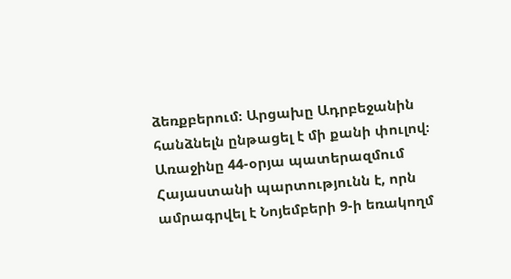ձեռքբերում։ Արցախը Ադրբեջանին հանձնելն ընթացել է մի քանի փուլով։ Առաջինը 44-օրյա պատերազմում Հայաստանի պարտությունն է, որն ամրագրվել է Նոյեմբերի 9-ի եռակողմ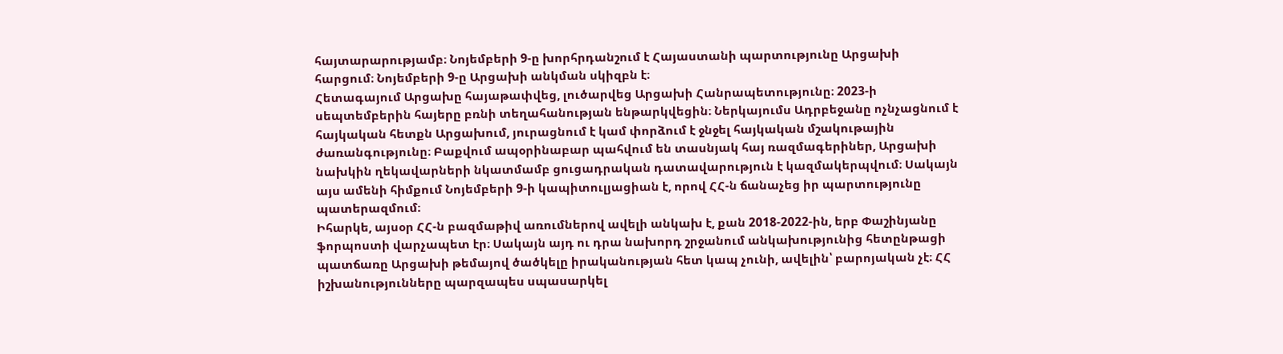հայտարարությամբ։ Նոյեմբերի 9-ը խորհրդանշում է Հայաստանի պարտությունը Արցախի հարցում։ Նոյեմբերի 9-ը Արցախի անկման սկիզբն է։
Հետագայում Արցախը հայաթափվեց, լուծարվեց Արցախի Հանրապետությունը։ 2023-ի սեպտեմբերին հայերը բռնի տեղահանության ենթարկվեցին։ Ներկայումս Ադրբեջանը ոչնչացնում է հայկական հետքն Արցախում, յուրացնում է կամ փորձում է ջնջել հայկական մշակութային ժառանգությունը։ Բաքվում ապօրինաբար պահվում են տասնյակ հայ ռազմագերիներ, Արցախի նախկին ղեկավարների նկատմամբ ցուցադրական դատավարություն է կազմակերպվում։ Սակայն այս ամենի հիմքում Նոյեմբերի 9-ի կապիտուլյացիան է, որով ՀՀ-ն ճանաչեց իր պարտությունը պատերազմում։
Իհարկե, այսօր ՀՀ-ն բազմաթիվ առումներով ավելի անկախ է, քան 2018-2022-ին, երբ Փաշինյանը ֆորպոստի վարչապետ էր։ Սակայն այդ ու դրա նախորդ շրջանում անկախությունից հետընթացի պատճառը Արցախի թեմայով ծածկելը իրականության հետ կապ չունի, ավելին՝ բարոյական չէ։ ՀՀ իշխանությունները պարզապես սպասարկել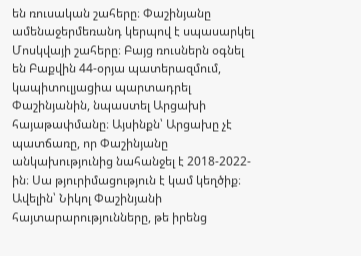են ռուսական շահերը։ Փաշինյանը ամենաջերմեռանդ կերպով է սպասարկել Մոսկվայի շահերը։ Բայց ռուսներն օգնել են Բաքվին 44-օրյա պատերազմում, կապիտուլյացիա պարտադրել Փաշինյանին, նպաստել Արցախի հայաթափմանը։ Այսինքն՝ Արցախը չէ պատճառը, որ Փաշինյանը անկախությունից նահանջել է 2018-2022-ին։ Սա թյուրիմացություն է կամ կեղծիք։
Ավելին՝ Նիկոլ Փաշինյանի հայտարարությունները, թե իրենց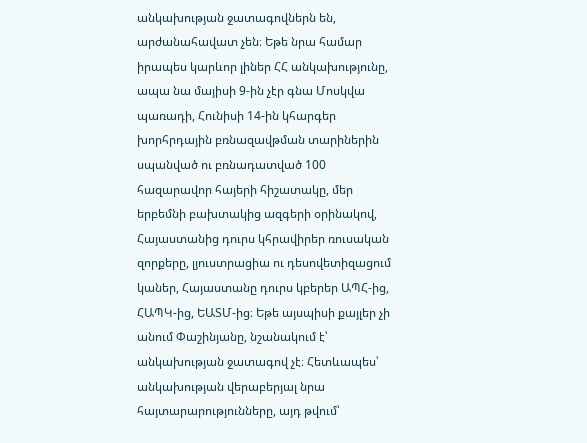անկախության ջատագովներն են, արժանահավատ չեն։ Եթե նրա համար իրապես կարևոր լիներ ՀՀ անկախությունը, ապա նա մայիսի 9-ին չէր գնա Մոսկվա պառադի, Հունիսի 14-ին կհարգեր խորհրդային բռնազավթման տարիներին սպանված ու բռնադատված 100 հազարավոր հայերի հիշատակը, մեր երբեմնի բախտակից ազգերի օրինակով, Հայաստանից դուրս կհրավիրեր ռուսական զորքերը, լյուստրացիա ու դեսովետիզացում կաներ, Հայաստանը դուրս կբերեր ԱՊՀ-ից, ՀԱՊԿ-ից, ԵԱՏՄ-ից։ Եթե այսպիսի քայլեր չի անում Փաշինյանը, նշանակում է՝ անկախության ջատագով չէ։ Հետևապես՝ անկախության վերաբերյալ նրա հայտարարությունները, այդ թվում՝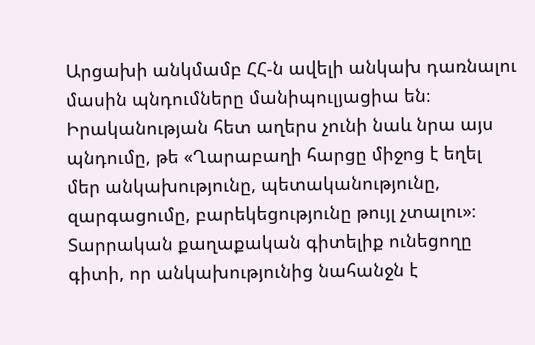Արցախի անկմամբ ՀՀ-ն ավելի անկախ դառնալու մասին պնդումները մանիպուլյացիա են։
Իրականության հետ աղերս չունի նաև նրա այս պնդումը, թե «Ղարաբաղի հարցը միջոց է եղել մեր անկախությունը, պետականությունը, զարգացումը, բարեկեցությունը թույլ չտալու»։ Տարրական քաղաքական գիտելիք ունեցողը գիտի, որ անկախությունից նահանջն է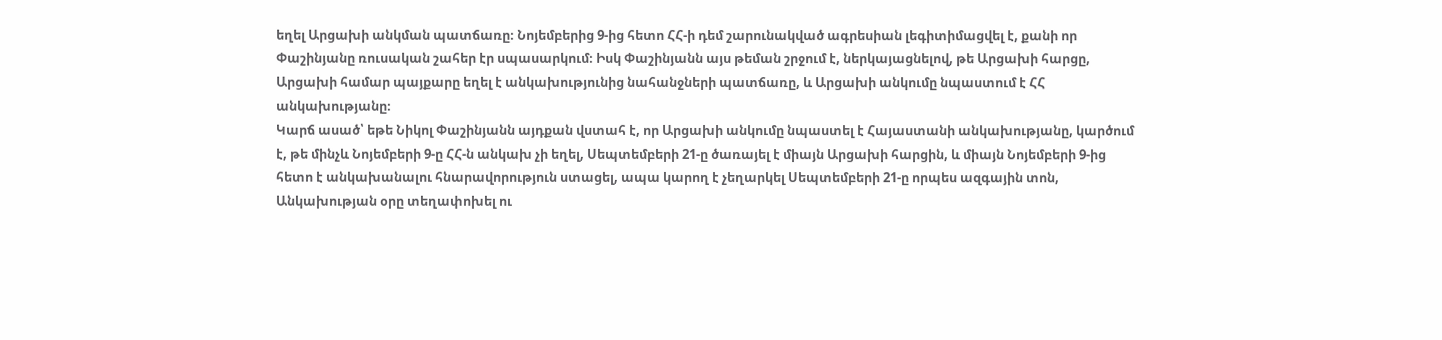եղել Արցախի անկման պատճառը։ Նոյեմբերից 9-ից հետո ՀՀ-ի դեմ շարունակված ագրեսիան լեգիտիմացվել է, քանի որ Փաշինյանը ռուսական շահեր էր սպասարկում։ Իսկ Փաշինյանն այս թեման շրջում է, ներկայացնելով, թե Արցախի հարցը, Արցախի համար պայքարը եղել է անկախությունից նահանջների պատճառը, և Արցախի անկումը նպաստում է ՀՀ անկախությանը։
Կարճ ասած՝ եթե Նիկոլ Փաշինյանն այդքան վստահ է, որ Արցախի անկումը նպաստել է Հայաստանի անկախությանը, կարծում է, թե մինչև Նոյեմբերի 9-ը ՀՀ-ն անկախ չի եղել, Սեպտեմբերի 21-ը ծառայել է միայն Արցախի հարցին, և միայն Նոյեմբերի 9-ից հետո է անկախանալու հնարավորություն ստացել, ապա կարող է չեղարկել Սեպտեմբերի 21-ը որպես ազգային տոն, Անկախության օրը տեղափոխել ու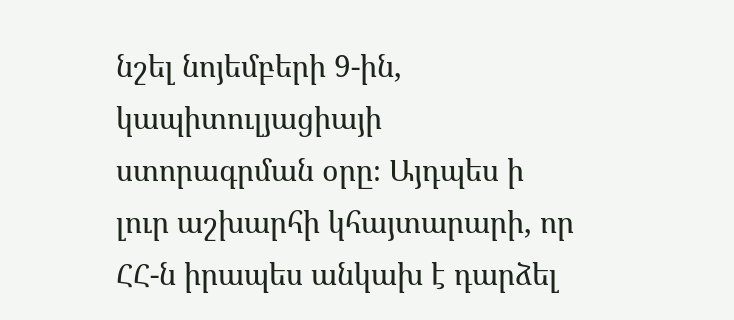նշել նոյեմբերի 9-ին, կապիտուլյացիայի ստորագրման օրը։ Այդպես ի լուր աշխարհի կհայտարարի, որ ՀՀ-ն իրապես անկախ է դարձել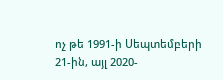ոչ թե 1991-ի Սեպտեմբերի 21-ին, այլ 2020-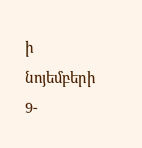ի նոյեմբերի 9-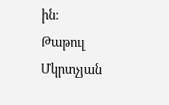ին։
Թաթուլ Մկրտչյան